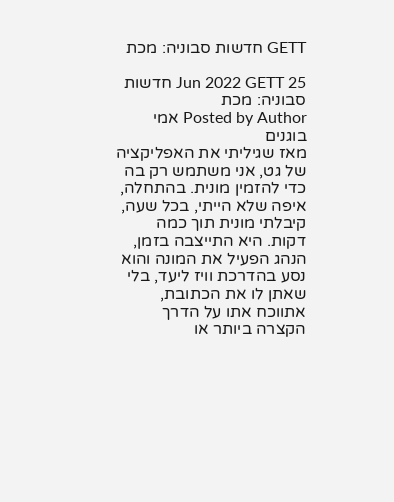GETT חדשות סבוניה: מכת

25 Jun 2022 GETT חדשות סבוניה: מכת
Posted by Author אמי בוגנים
מאז שגיליתי את האפליקציה של גט, אני משתמש רק בה כדי להזמין מונית. בהתחלה, איפה שלא הייתי, בכל שעה, קיבלתי מונית תוך כמה דקות. היא התייצבה בזמן, הנהג הפעיל את המונה והוא נסע בהדרכת וויז ליעד, בלי שאתן לו את הכתובת, אתווכח אתו על הדרך הקצרה ביותר או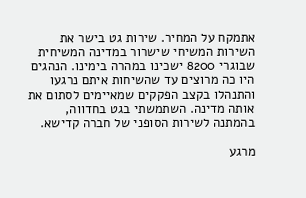אתמקח על המחיר. שירות גט בישר את השירות המשיחי שישרור במדינה המשיחית שבוגרי 8200 ישכינו במהרה בימינו. הנהגים היו כה מרוצים עד שהשיחות איתם נרגעו והתנהלו בקצב הפקקים שמאיימים לסתום את אותה מדינה. השתמשתי בגט בחדווה, בהמתנה לשירות הסופני של חברה קדישא.

מרגע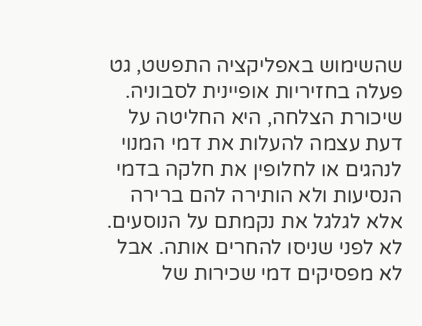שהשימוש באפליקציה התפשט, גט פעלה בחזיריות אופיינית לסבוניה. שיכורת הצלחה, היא החליטה על דעת עצמה להעלות את דמי המנוי לנהגים או לחלופין את חלקה בדמי הנסיעות ולא הותירה להם ברירה אלא לגלגל את נקמתם על הנוסעים. לא לפני שניסו להחרים אותה. אבל לא מפסיקים דמי שכירות של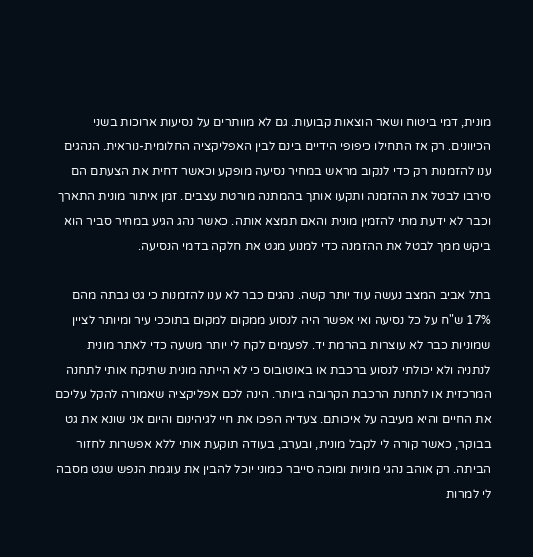מונית, דמי ביטוח ושאר הוצאות קבועות. גם לא מוותרים על נסיעות ארוכות בשני הכיוונים. רק אז התחילו כיפופי הידיים בינם לבין האפליקציה החלומית-נוראית. הנהגים ענו להזמנות רק כדי לנקוב מראש במחיר נסיעה מופקע וכאשר דחית את הצעתם הם סירבו לבטל את ההזמנה ותקעו אותך בהמתנה מורטת עצבים. זמן איתור מונית התארך וכבר לא ידעת מתי להזמין מונית והאם תמצא אותה. כאשר נהג הגיע במחיר סביר הוא ביקש ממך לבטל את ההזמנה כדי למנוע מגט את חלקה בדמי הנסיעה.

בתל אביב המצב נעשה עוד יותר קשה. נהגים כבר לא ענו להזמנות כי גט גבתה מהם 17% ש"ח על כל נסיעה ואי אפשר היה לנסוע ממקום למקום בתוככי עיר ומיותר לציין שמוניות כבר לא עוצרות בהרמת יד. לפעמים לקח לי יותר משעה כדי לאתר מונית לנתניה ולא יכולתי לנסוע ברכבת או באוטובוס כי לא הייתה מונית שתיקח אותי לתחנה המרכזית או לתחנת הרכבת הקרובה ביותר. הינה לכם אפליקציה שאמורה להקל עליכם את החיים והיא מעיבה על איכותם. צעדיה הפכו את חיי לגיהינום והיום אני שונא את גט בבוקר, כאשר קורה לי לקבל מונית, ובערב, בעודה תוקעת אותי ללא אפשרות לחזור הביתה. רק אוהב נהגי מוניות ומוכה סייבר כמוני יוכל להבין את עוגמת הנפש שגט מסבה לי למרות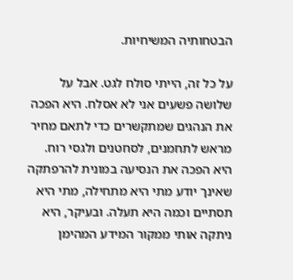הבטחותיה המשיחיות.

על כל זה, הייתי סולח לגט. אבל על שלושה פשעים אני לא אסלח. היא הפכה את הנהגים שמתקשרים כדי לתאם מחיר מראש לתחמנים, לסחטנים ולגסי רוח. היא הפכה את הנסיעה במונית להרפתקה שאינך יודע מתי היא מתחילה, מתי היא תסתיים וכמה היא תעלה. ובעיקר, היא ניתקה אותי ממקור המידע המהימן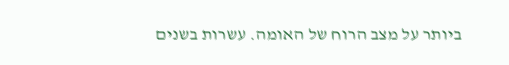ביותר על מצב הרוח של האומה. עשרות בשנים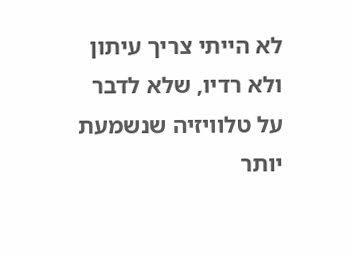לא הייתי צריך עיתון ולא רדיו, שלא לדבר על טלוויזיה שנשמעת יותר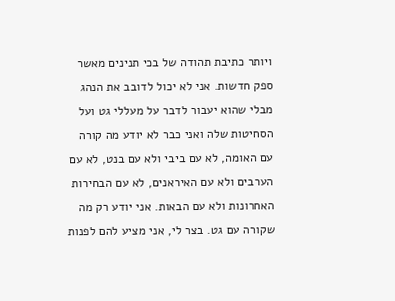ויותר כתיבת תהודה של בכי תנינים מאשר ספק חדשות. אני לא יכול לדובב את הנהג מבלי שהוא יעבור לדבר על מעללי גט ועל הסחיטות שלה ואני כבר לא יודע מה קורה עם האומה, לא עם ביבי ולא עם בנט, לא עם הערבים ולא עם האיראנים, לא עם הבחירות האחרונות ולא עם הבאות. אני יודע רק מה שקורה עם גט. בצר לי, אני מציע להם לפנות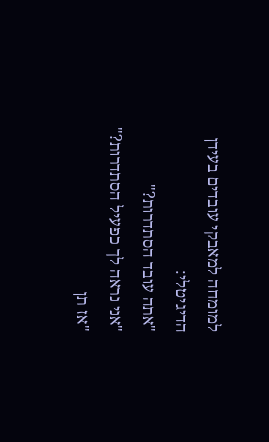למומחה למאבקי עובדים בעידן הדיגיטלי:
"אתה עובד הסתדרות?"
"אני נראה לך כפעיל הסתדרות?"
"אז תן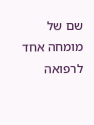שם של מומחה אחד לרפואה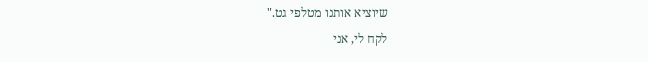שיוציא אותנו מטלפי גט."
לקח לי, אני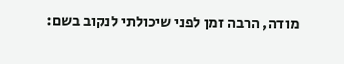מודה, הרבה זמן לפני שיכולתי לנקוב בשם: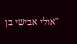"אולי אבישי בן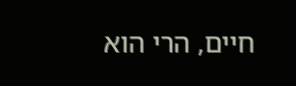חיים, הרי הוא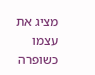מציג את עצמו כשופרה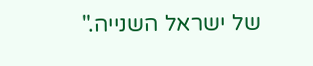של ישראל השנייה."